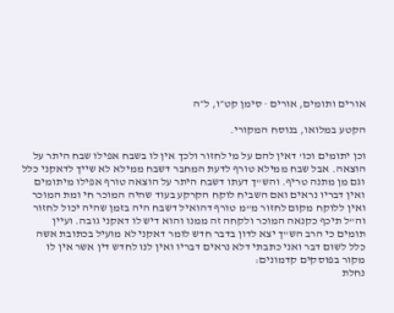אורים ותומים, אורים · סימן קט״ו, ל״ה

הקטע במלואו, בנוסח המקורי.

וכן יתומים וכו' דאין להם על מי לחזור ולכך אין לו בשבח אפילו שבח היתר על הוצאה. אבל שבח ממילא טורף לדעת המחבר דשבח ממילא לא שייך לדאקני כלל וגם מן מתנה טריף. והש"ך דעתו דשבח היתר על הוצאה טורף אפילו מיתומים ואין דבריו נראים ואם השביח לוקח הקרקע בעוד שהיה המוכר חי ומת המוכר ואין ללוקח מקום לחזור מ"מ טורף דהואיל דשבח היה בזמן שהיה יכול לחזור וה"ל תיכף כקנאה המוכר ולקחה זה ממנו והוא דיש לו דאקני גובה. ועיין תומים כי הרב הש"ך יצא לדון בדבר חדש לומר דאקני לא מועיל בכתובת אשה כלל לשום דבר ואני כתבתי דלא נראים דבריו ואין לנו לחדש דין אשר אין לו מקור בפוסקים קדמונים:
נחלת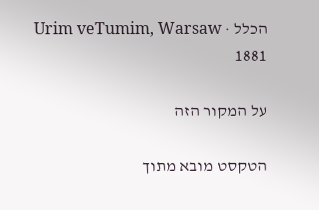הכלל · Urim veTumim, Warsaw 1881

על המקור הזה

הטקסט מובא מתוך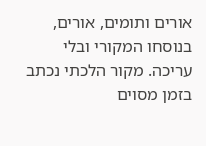אורים ותומים, אורים, בנוסחו המקורי ובלי עריכה. מקור הלכתי נכתב בזמן מסוים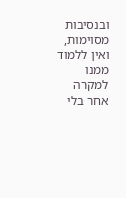ובנסיבות מסוימות, ואין ללמוד ממנו למקרה אחר בלי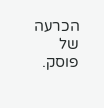הכרעה של פוסק.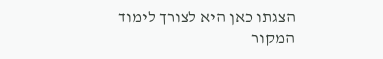הצגתו כאן היא לצורך לימוד המקור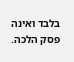בלבד ואינה פסק הלכה.